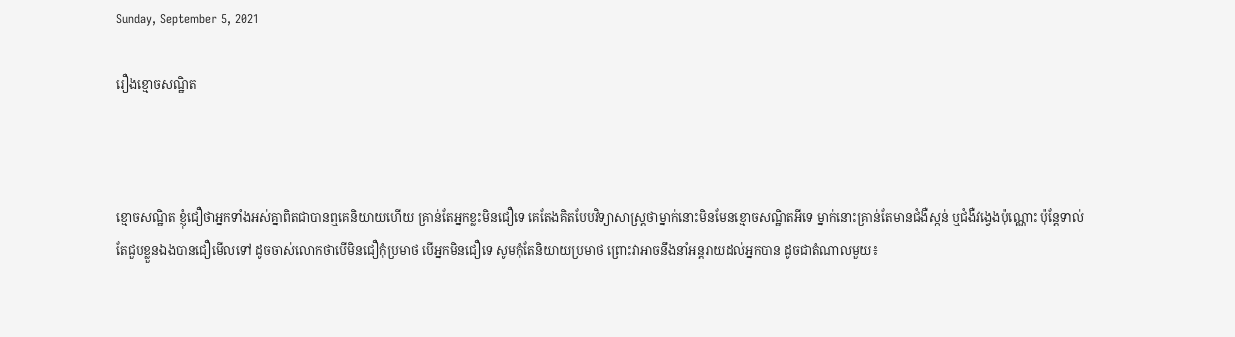Sunday, September 5, 2021

រឿងខ្មោចសណ្ឋិត



ខ្មោចសណ្ឋិត ខ្ញុំជឿថាអ្នកទាំងអស់គ្នាពិតជាបានឮគេនិយាយហើយ គ្រាន់តែអ្នកខ្លះមិនជឿទេ គេតែងគិតបែបវិទ្យាសាស្រ្ដថាម្នាក់នោះមិនមែនខ្មោចសណ្ឋិតអីទេ ម្នាក់នោះគ្រាន់តែមានជំងឺស្កន់ ឬជំងឺវង្វេងប៉ុណ្ណោះ ប៉ុន្ដែទាល់តែជួបខ្លួនឯងបានជឿមើលទៅ ដូចចាស់លោកថាបើមិនជឿកុំប្រមាថ បើអ្នកមិនជឿទេ សូមកុំតែនិយាយប្រមាថ ព្រោះវាអាចនឹងនាំអន្ដរាយដល់អ្នកបាន ដូចជាតំណាលមួយ៖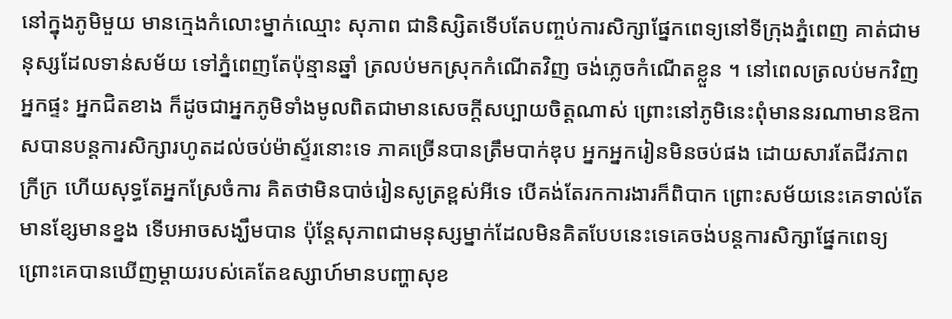នៅក្នុងភូមិមួយ មានក្មេងកំលោះម្នាក់ឈ្មោះ សុភាព ជានិស្សិតទើបតែបញ្ចប់ការសិក្សាផ្នែកពេទ្យនៅទីក្រុងភ្នំពេញ គាត់ជាមនុស្សដែលទាន់សម័យ ទៅភ្នំពេញតែប៉ុន្មានឆ្នាំ ត្រលប់មកស្រុកកំណើតវិញ ចង់ភ្លេចកំណើតខ្លួន ។ នៅពេលត្រលប់មកវិញអ្នកផ្ទះ អ្នកជិតខាង ក៏ដូចជាអ្នកភូមិទាំងមូលពិតជាមានសេចក្ដីសប្បាយចិត្តណាស់ ព្រោះនៅភូមិនេះពុំមាននរណាមានឱកាសបានបន្ដការសិក្សារហូតដល់ចប់ម៉ាស្ទ័រនោះទេ ភាគច្រើនបានត្រឹមបាក់ឌុប អ្នកអ្នករៀនមិនចប់ផង ដោយសារតែជីវភាពក្រីក្រ ហើយសុទ្ធតែអ្នកស្រែចំការ គិតថាមិនបាច់រៀនសូត្រខ្ពស់អីទេ បើគង់តែរកការងារក៏ពិបាក ព្រោះសម័យនេះគេទាល់តែមានខ្សែមានខ្នង ទើបអាចសង្ឃឹមបាន ប៉ុន្ដែសុភាពជាមនុស្សម្នាក់ដែលមិនគិតបែបនេះទេគេចង់បន្ដការសិក្សាផ្នែកពេទ្យ ព្រោះគេបានឃើញម្ដាយរបស់គេតែឧស្សាហ៍មានបញ្ហាសុខ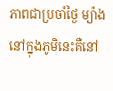ភាពជាប្រចាំថ្ងៃ ម្យ៉ាងនៅក្នុងភូមិនេះគឺនៅ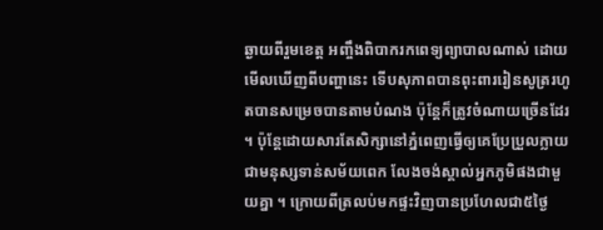ឆ្ងាយពីរួមខេត្ត អញ្ចឹងពិបាករកពេទ្យព្យាបាលណាស់ ដោយមើលឃើញពីបញ្ហានេះ ទើបសុភាពបានពុះពាររៀនសូត្ររហូតបានសម្រេចបានតាមបំណង ប៉ុន្ដែក៏ត្រូវចំណាយច្រើនដែរ ។ ប៉ុន្ដែដោយសារតែសិក្សានៅភ្នំពេញធ្វើឲ្យគេប្រែប្រួលក្លាយជាមនុស្សទាន់សម័យពេក លែងចង់ស្គាល់អ្នកភូមិផងជាមួយគ្នា ។ ក្រោយពីត្រលប់មកផ្ទះវិញបានប្រហែលជា៥ថ្ងៃ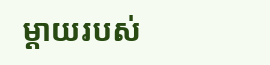ម្ដាយរបស់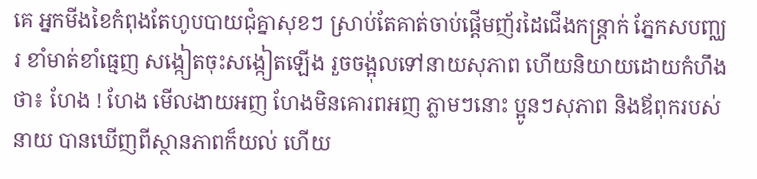គេ អ្នកមីងខៃកំពុងតែហូបបាយជុំគ្នាសុខៗ ស្រាប់តែគាត់ចាប់ផ្ដើមញ័រដៃជើងកន្រ្ដាក់ ភ្នែកសបញ្ឈរ ខាំមាត់ខាំធ្មេញ សង្កៀតចុះសង្កៀតឡើង រួចចង្អុលទៅនាយសុភាព ហើយនិយាយដោយកំហឹងថា៖ ហែង ! ហែង មើលងាយអញ ហែងមិនគោរពអញ ភ្លាមៗនោះ ប្អូនៗសុភាព និងឪពុករបស់នាយ បានឃើញពីស្ថានភាពក៏យល់ ហើយ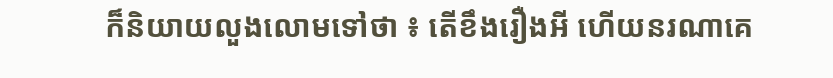ក៏និយាយលួងលោមទៅថា ៖ តើខឹងរឿងអី ហើយនរណាគេ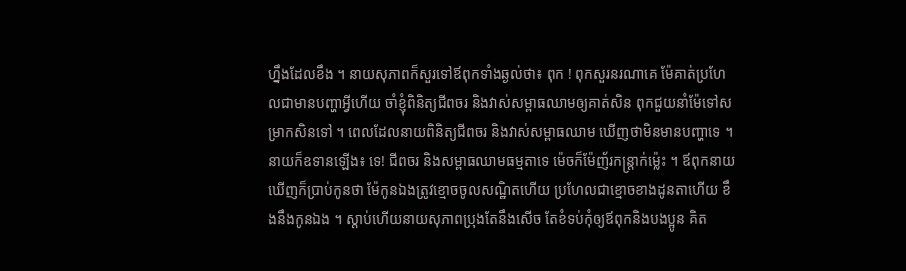ហ្នឹងដែលខឹង ។ នាយសុភាពក៏សួរទៅឪពុកទាំងឆ្ងល់ថា៖ ពុក ! ពុកសួរនរណាគេ ម៉ែគាត់ប្រហែលជាមានបញ្ហាអ្វីហើយ ចាំខ្ញុំពិនិត្យជីពចរ និងវាស់សម្ពាធឈាមឲ្យគាត់សិន ពុកជួយនាំម៉ែទៅសម្រាកសិនទៅ ។ ពេលដែលនាយពិនិត្យជីពចរ និងវាស់សម្ពាធឈាម ឃើញថាមិនមានបញ្ហាទេ ។ នាយក៏ឧទានឡើង៖ ទេ! ជីពចរ និងសម្ពាធឈាមធម្មតាទេ ម៉េចក៏ម៉ែញ័រកន្រ្ដាក់ម៉្លេះ ។ ឪពុកនាយឃើញក៏ប្រាប់កូនថា ម៉ែកូនឯងត្រូវខ្មោចចូលសណ្ឋិតហើយ ប្រហែលជាខ្មោចខាងដូនតាហើយ ខឹងនឹងកូនឯង ។ ស្ដាប់ហើយនាយសុភាពប្រុងតែនឹងសើច តែខំទប់កុំឲ្យឪពុកនិងបងប្អូន គិត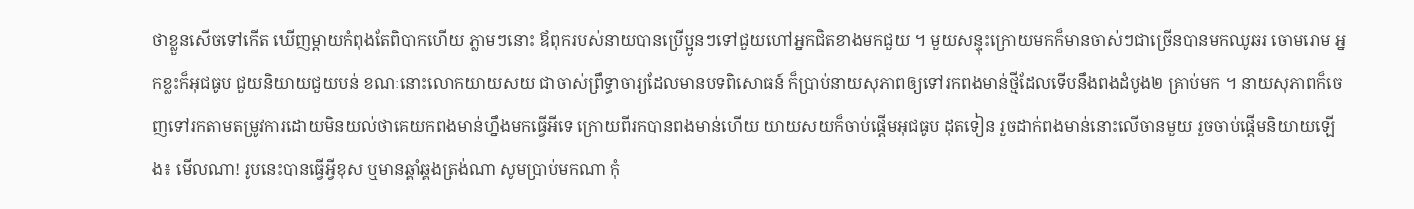ថាខ្លួនសើចទៅកើត ឃើញម្ដាយកំពុងតែពិបាកហើយ ភ្លាមៗនោះ ឪពុករបស់នាយបានប្រើប្អូនៗទៅជួយហៅអ្នកជិតខាងមកជួយ ។ មួយសន្ទុះក្រោយមកក៏មានចាស់ៗជាច្រើនបានមកឈូឆរ ចោមរោម អ្នកខ្លះក៏អុជធូប ជួយនិយាយជួយបន់ ខណៈនោះលោកយាយសយ ជាចាស់ព្រឹទ្ធាចារ្យដែលមានបទពិសោធន៍ ក៏ប្រាប់នាយសុភាពឲ្យទៅរកពងមាន់ថ្មីដែលទើបនឹងពងដំបូង២ គ្រាប់មក ។ នាយសុភាពក៏ចេញទៅរកតាមតម្រូវការដោយមិនយល់ថាគេយកពងមាន់ហ្នឹងមកធ្វើអីទេ ក្រោយពីរកបានពងមាន់ហើយ យាយសយក៏ចាប់ផ្ដើមអុជធូប ដុតទៀន រួចដាក់ពងមាន់នោះលើចានមួយ រួចចាប់ផ្ដើមនិយាយឡើង៖ មើលណា! រូបនេះបានធ្វើអ្វីខុស ឬមានឆ្គាំឆ្គងត្រង់ណា សូមប្រាប់មកណា កុំ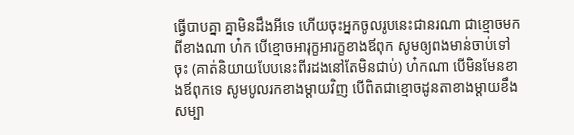ធ្វើបាបគ្នា គ្នាមិនដឹងអីទេ ហើយចុះអ្នកចូលរូបនេះជានរណា ជាខ្មោចមកពីខាងណា ហ៎ក បើខ្មោចអារុក្ខអារក្ខខាងឪពុក សូមឲ្យពងមាន់ចាប់ទៅចុះ (គាត់និយាយបែបនេះពីរដងនៅតែមិនជាប់) ហ៎កណា បើមិនមែនខាងឪពុកទេ សូមបូលរកខាងម្ដាយវិញ បើពិតជាខ្មោចដូនតាខាងម្ដាយខឹងសម្បា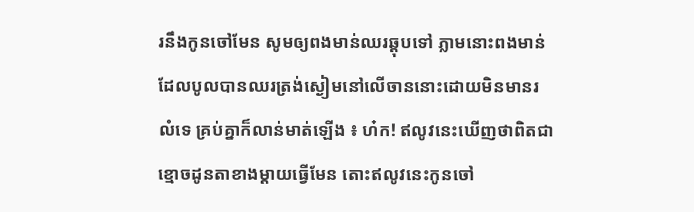រនឹងកូនចៅមែន សូមឲ្យពងមាន់ឈរឆ្ដុបទៅ ភ្លាមនោះពងមាន់ដែលបូលបានឈរត្រង់ស្ងៀមនៅលើចាននោះដោយមិនមានរលំទេ គ្រប់គ្នាក៏លាន់មាត់ឡើង ៖ ហ៎ក! ឥលូវនេះឃើញថាពិតជាខ្មោចដូនតាខាងម្ដាយធ្វើមែន តោះឥលូវនេះកូនចៅ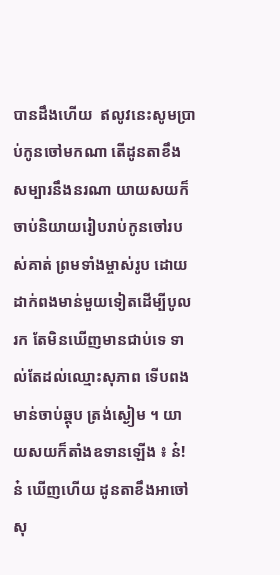បានដឹងហើយ  ឥលូវនេះសូមប្រាប់កូនចៅមកណា តើដូនតាខឹងសម្បារនឹងនរណា យាយសយក៏ចាប់និយាយរៀបរាប់កូនចៅរបស់គាត់ ព្រមទាំងម្ចាស់រូប ដោយដាក់ពងមាន់មួយទៀតដើម្បីបូលរក តែមិនឃើញមានជាប់ទេ ទាល់តែដល់ឈ្មោះសុភាព ទើបពងមាន់ចាប់ឆ្ដុប ត្រង់ស្ងៀម ។ យាយសយក៏តាំងឧទានឡើង ៖ ន៎! ន៎ ឃើញហើយ ដូនតាខឹងអាចៅសុ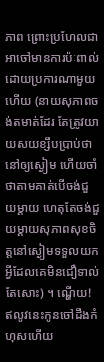ភាព ព្រោះប្រហែលជាអាចៅមានការប៉ៈពាល់ដោយប្រការណាមួយហើយ (នាយសុភាពចង់តមាត់ដែរ តែត្រូវយាយសយខ្សឹបប្រាប់ថានៅឲ្យស្ងៀម ហើយចាំថាតាមគាត់បើចង់ជួយម្ដាយ ហេតុតែចង់ជួយម្ដាយសុភាពសុខចិត្តនៅស្ងៀមទទួលយកអ្វីដែលគេមិនជឿទាល់តែសោះ) ។ ណ្ហើយ! ឥលូវនេះកូនចៅដឹងកំហុសហើយ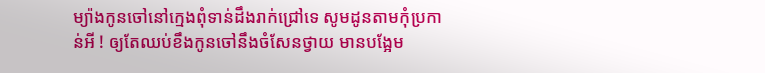ម្យ៉ាងកូនចៅនៅក្មេងពុំទាន់ដឹងរាក់ជ្រៅទេ សូមដូនតាមកុំប្រកាន់អី ! ឲ្យតែឈប់ខឹងកូនចៅនឹងចំសែនថ្វាយ មានបង្អែម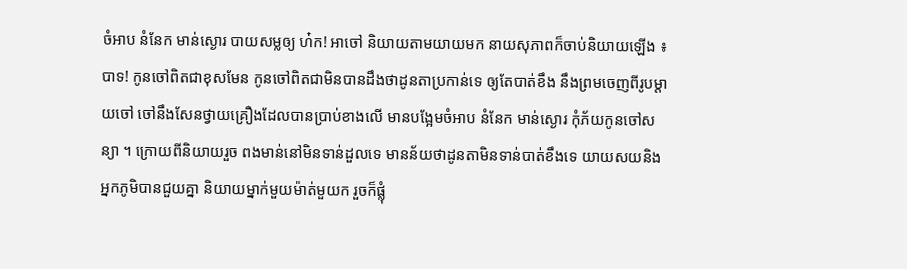ចំអាប នំនែក មាន់ស្ងោរ បាយសម្លឲ្យ ហ៎ក! អាចៅ និយាយតាមយាយមក នាយសុភាពក៏ចាប់និយាយឡើង ៖ បាទ! កូនចៅពិតជាខុសមែន កូនចៅពិតជាមិនបានដឹងថាដូនតាប្រកាន់ទេ ឲ្យតែបាត់ខឹង នឹងព្រមចេញពីរូបម្ដាយចៅ ចៅនឹងសែនថ្វាយគ្រឿងដែលបានប្រាប់ខាងលើ មានបង្អែមចំអាប នំនែក មាន់ស្ងោរ កុំភ័យកូនចៅសន្យា ។ ក្រោយពីនិយាយរួច ពងមាន់នៅមិនទាន់ដួលទេ មានន័យថាដូនតាមិនទាន់បាត់ខឹងទេ យាយសយនិងអ្នកភូមិបានជួយគ្នា និយាយម្នាក់មួយម៉ាត់មួយក រួចក៏ផ្លុំ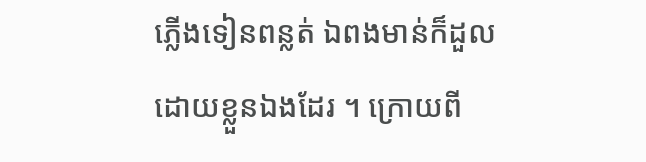ភ្លើងទៀនពន្លត់ ឯពងមាន់ក៏ដួលដោយខ្លួនឯងដែរ ។ ក្រោយពី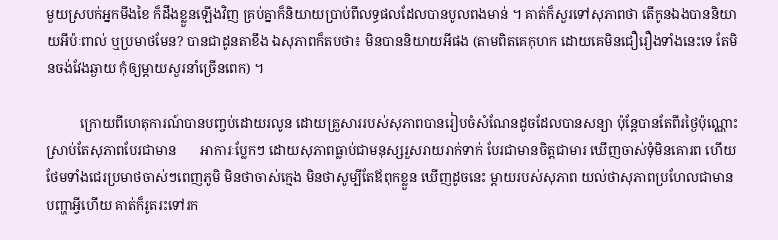មួយស្របក់អ្នកមីងខៃ ក៏ដឹងខ្លួនឡើងវិញ គ្រប់គ្នាក៏និយាយប្រាប់ពីលទ្ធផលដែលបានបូលពងមាន់ ។ គាត់ក៏សួរទៅសុភាពថា តើកូនឯងបាននិយាយអីប៉ៈពាល់ ឬប្រមាថមែន? បានជាដូនតាខឹង ឯសុភាពក៏តបថា៖ មិនបាននិយាយអីផង (តាមពិតគេកុហក ដោយគេមិនជឿរឿងទាំងនេះទេ តែមិនចង់វែងឆ្ងាយ កុំឲ្យម្ដាយសួរនាំច្រើនពេក) ។

          ក្រោយពីហេតុការណ៍បានបញ្ចប់ដោយរលូន ដោយគ្រួសាររបស់សុភាពបានរៀបចំសំណែនដូចដែលបានសន្យា ប៉ុន្ដែបានតែពីរថ្ងៃប៉ុណ្ណោះ ស្រាប់តែសុភាពបែរជាមាន       អាការៈប្លែកៗ ដោយសុភាពធ្លាប់ជាមនុស្សរួសរាយរាក់ទាក់ បែរជាមានចិត្តជាមារ ឃើញចាស់ទុំមិនគោរព ហើយថែមទាំងជេរប្រមាថចាស់ៗពេញភូមិ មិនថាចាស់ក្មេង មិនថាសូម្បីតែឪពុកខ្លួន ឃើញដូចនេះ ម្ដាយរបស់សុភាព យល់ថាសុភាពប្រហែលជាមានបញ្ហាអ្វីហើយ គាត់ក៏រូតរះទៅរក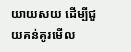យាយសយ ដើម្បីជួយគន់គូរមើល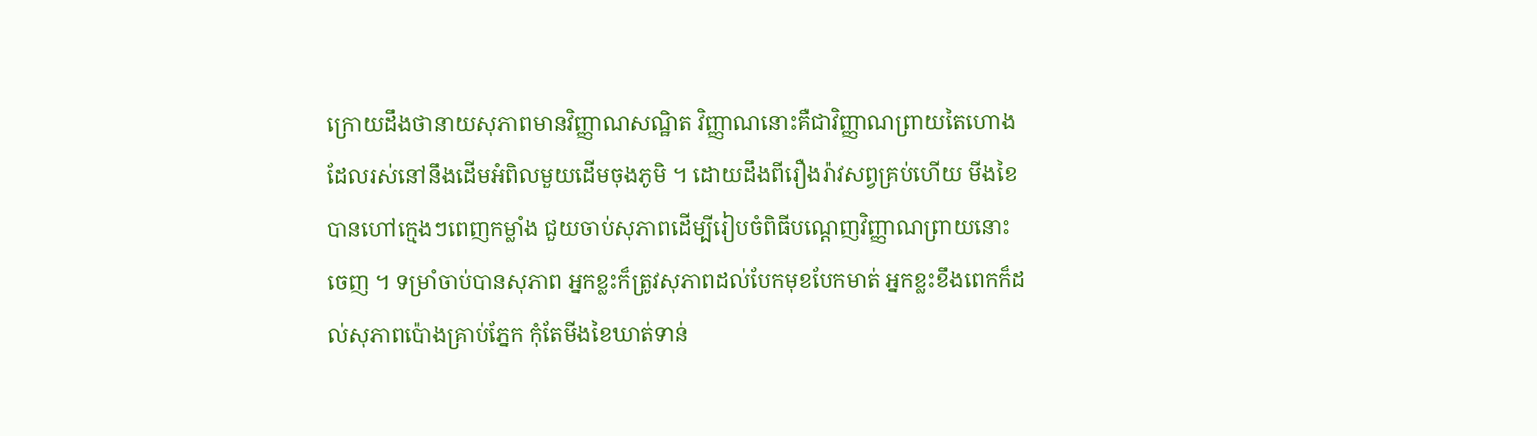ក្រោយដឹងថានាយសុភាពមានវិញ្ញាណសណ្ឋិត វិញ្ញាណនោះគឺជាវិញ្ញាណព្រាយតៃហោងដែលរស់នៅនឹងដើមអំពិលមួយដើមចុងភូមិ ។ ដោយដឹងពីរឿងរ៉ាវសព្វគ្រប់ហើយ មីងខៃបានហៅក្មេងៗពេញកម្លាំង ជួយចាប់សុភាពដើម្បីរៀបចំពិធីបណ្ដេញវិញ្ញាណព្រាយនោះចេញ ។ ទម្រាំចាប់បានសុភាព អ្នកខ្លះក៏ត្រូវសុភាពដល់បែកមុខបែកមាត់ អ្នកខ្លះខឹងពេកក៏ដល់សុភាពប៉ោងគ្រាប់ភ្នែក កុំតែមីងខៃឃាត់ទាន់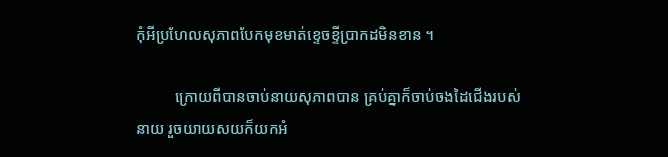កុំអីប្រហែលសុភាពបែកមុខមាត់ខ្ទេចខ្ទីប្រាកដមិនខាន ។

          ក្រោយពីបានចាប់នាយសុភាពបាន គ្រប់គ្នាក៏ចាប់ចងដៃជើងរបស់នាយ រួចយាយសយក៏យកអំ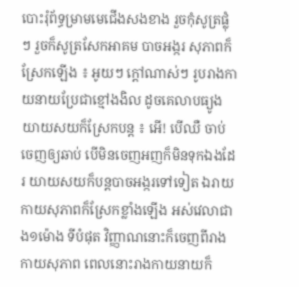បោះរុំព័ទ្ធម្រាមមេជើងសងខាង រួចកុំសូត្រផ្លុំ ៗ រួចក៏សូត្រសែកអាគម បាចអង្ករ សុភាពក៏ស្រែកឡើង ៖ អូយៗ ក្ដៅណាស់ៗ រូបរាងកាយនាយប្រែជាខ្មៅងងិល ដូចគេលាបធ្យូង យាយសយក៏ស្រែកបន្ដ ៖ អើ! បើឈឺ ចាប់ចេញឲ្យឆាប់ បើមិនចេញអញក៏មិនទុកឯងដែរ យាយសយក៏បន្ដបាចអង្ករទៅទៀត ឯរាយកាយសុភាពក៏ស្រែកខ្លាំងឡើង អស់វេលាជាង១ម៉ោង ទីបំផុត វិញ្ញាណនោះក៏ចេញពីរាងកាយសុភាព ពេលនោះរាងកាយនាយក៏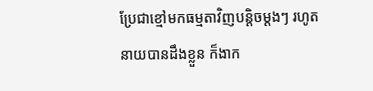ប្រែជាខ្មៅមកធម្មតាវិញបន្ដិចម្ដងៗ រហូតនាយបានដឹងខ្លួន ក៏ងាក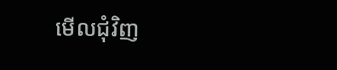មើលជុំវិញ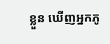ខ្លួន ឃើញអ្នកភូ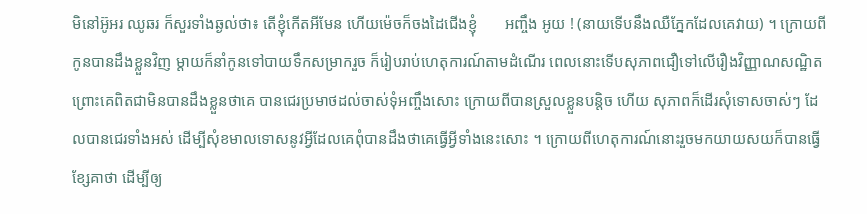មិនៅអ៊ូអរ ឈូឆរ ក៏សួរទាំងឆ្ងល់ថា៖ តើខ្ញុំកើតអីមែន ហើយម៉េចក៏ចងដៃជើងខ្ញុំ       អញ្ចឹង អូយ ! (នាយទើបនឹងឈឺភ្នែកដែលគេវាយ) ។ ក្រោយពីកូនបានដឹងខ្លួនវិញ ម្ដាយក៏នាំកូនទៅបាយទឹកសម្រាករួច ក៏រៀបរាប់ហេតុការណ៍តាមដំណើរ ពេលនោះទើបសុភាពជឿទៅលើរឿងវិញ្ញាណសណ្ឋិត ព្រោះគេពិតជាមិនបានដឹងខ្លួនថាគេ បានជេរប្រមាថដល់ចាស់ទុំអញ្ចឹងសោះ ក្រោយពីបានស្រួលខ្លួនបន្ដិច ហើយ សុភាពក៏ដើរសុំទោសចាស់ៗ ដែលបានជេរទាំងអស់ ដើម្បីសុំខមាលទោសនូវអ្វីដែលគេពុំបានដឹងថាគេធ្វើអ្វីទាំងនេះសោះ ។ ក្រោយពីហេតុការណ៍នោះរួចមកយាយសយក៏បានធ្វើខ្សែគាថា ដើម្បីឲ្យ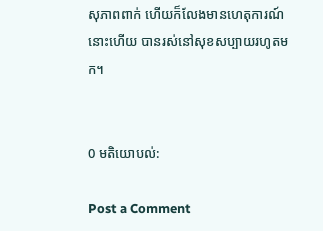សុភាពពាក់ ហើយក៏លែងមានហេតុការណ៍នោះហើយ បានរស់នៅសុខសប្បាយរហូតមក។


0 មតិយោបល់:

Post a Comment